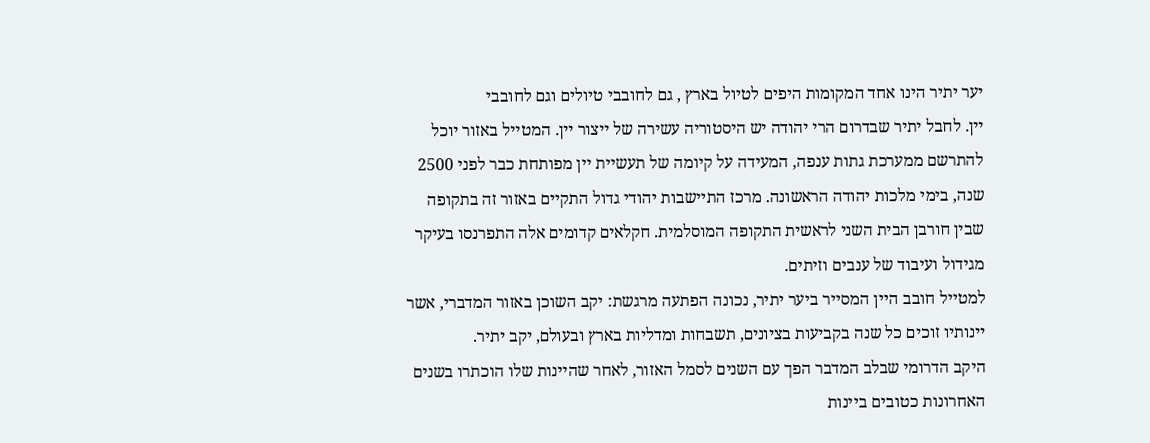יער יתיר הינו אחד המקומות היפים לטיול בארץ , גם לחובבי טיולים וגם לחובבי
יין. לחבל יתיר שבדרום הרי יהודה יש היסטוריה עשירה של ייצור יין. המטייל באזור יוכל להתרשם ממערכת גתות ענפה, המעידה על קיומה של תעשיית יין מפותחת כבר לפני 2500 שנה, בימי מלכות יהודה הראשונה. מרכז התיישבות יהודי גדול התקיים באזור זה בתקופה שבין חורבן הבית השני לראשית התקופה המוסלמית. חקלאים קדומים אלה התפרנסו בעיקר מגידול ועיבוד של ענבים וזיתים.
למטייל חובב היין המסייר ביער יתיר, נכונה הפתעה מרגשת: יקב השוכן באזור המדברי, אשר יינותיו זוכים כל שנה בקביעות בציונים, תשבחות ומדליות בארץ ובעולם, יקב יתיר.
היקב הדרומי שבלב המדבר הפך עם השנים לסמל האזור, לאחר שהיינות שלו הוכתרו בשנים האחרונות כטובים ביינות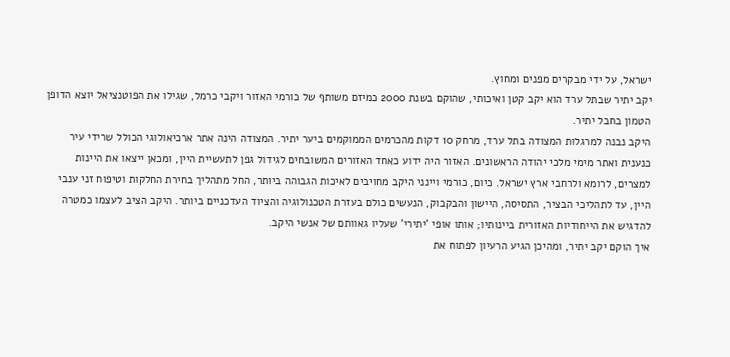ישראל, על ידי מבקרים מפנים ומחוץ.
יקב יתיר שבתל ערד הוא יקב קטן ואיכותי, שהוקם בשנת 2000 כמיזם משותף של כורמי האזור ויקבי כרמל, שגילו את הפוטנציאל יוצא הדופן הטמון בחבל יתיר.
היקב נבנה למרגלות המצודה בתל ערד, מרחק 10 דקות מהכרמים הממוקמים ביער יתיר. המצודה הינה אתר ארכיאולוגי הכולל שרידי עיר כנענית ואתר מימי מלכי יהודה הראשונים. האזור היה ידוע כאחד האזורים המשובחים לגידול גפן לתעשיית היין, ומכאן ייצאו את היינות למצרים, לרומא ולרחבי ארץ ישראל. כיום, כורמי ויינני היקב מחויבים לאיכות הגבוהה ביותר, החל מתהליך בחירת החלקות וטיפוח זני ענבי היין, עד לתהליכי הבציר, התסיסה, היישון והבקבוק, הנעשים כולם בעזרת הטכנולוגיה והציוד העדכניים ביותר. היקב הציב לעצמו כמטרה להדגיש את הייחודיות האזורית ביינותיו; אותו אופי 'יתירי' שעליו גאוותם של אנשי היקב.
איך הוקם יקב יתיר, ומהיכן הגיע הרעיון לפתוח את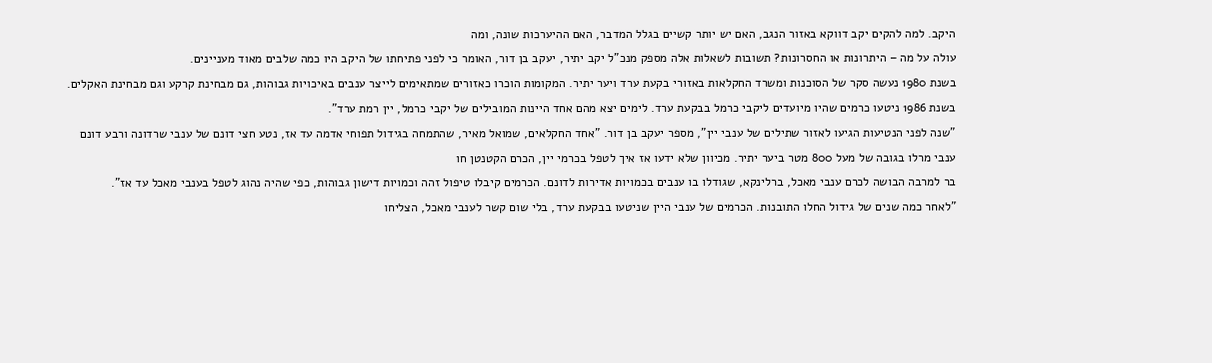היקב. למה להקים יקב דווקא באזור הנגב, האם יש יותר קשיים בגלל המדבר, האם ההיערכות שונה, ומה
עולה על מה – היתרונות או החסרונות? תשובות לשאלות אלה מספק מנכ"ל יקב יתיר, יעקב בן דור, האומר כי לפני פתיחתו של היקב היו כמה שלבים מאוד מעניינים.
בשנת 1980 נעשה סקר של הסוכנות ומשרד החקלאות באזורי בקעת ערד ויער יתיר. המקומות הוכרו כאזורים שמתאימים לייצר ענבים באיכויות גבוהות, גם מבחינת קרקע וגם מבחינת האקלים.
בשנת 1986 ניטעו כרמים שהיו מיועדים ליקבי כרמל בבקעת ערד. לימים יצא מהם אחד היינות המובילים של יקבי כרמל, יין רמת ערד".
"שנה לפני הנטיעות הגיעו לאזור שתילים של ענבי יין", מספר יעקב בן דור. "אחד החקלאים, שמואל מאיר, שהתמחה בגידול תפוחי אדמה עד אז, נטע חצי דונם של ענבי שרדונה ורבע דונם ענבי מרלו בגובה של מעל 800 מטר ביער יתיר. מכיוון שלא ידעו אז איך לטפל בכרמי יין, הכרם הקטנטן חו
בר למרבה הבושה לכרם ענבי מאכל, ברלינקא, שגודלו בו ענבים בכמויות אדירות לדונם. הכרמים קיבלו טיפול זהה וכמויות דישון גבוהות, כפי שהיה נהוג לטפל בענבי מאכל עד אז".
"לאחר כמה שנים של גידול החלו התובנות. הכרמים של ענבי היין שניטעו בבקעת ערד, בלי שום קשר לענבי מאכל, הצליחו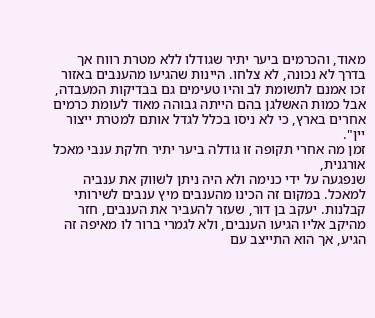מאוד, והכרמים ביער יתיר שגודלו ללא מטרת רווח אך בדרך לא נכונה, לא צלחו. היינות שהגיעו מהענבים באזור זכו אמנם לתשומת לב והיו טעימים גם בבדיקות המעבדה, אבל כמות האשלגן בהם הייתה גבוהה מאוד לעומת כרמים אחרים בארץ, כי לא ניסו בכלל לגדל אותם למטרת ייצור יין".
זמן מה אחרי תקופה זו גודלה ביער יתיר חלקת ענבי מאכל אורגנית,
שנפגעה על ידי כנימה ולא היה ניתן לשווק את ענביה למאכל. במקום זה הכינו מהענבים מיץ ענבים לשירותי קבלנות. יעקב בן דור, שעזר להעביר את הענבים, חזר מהיקב אליו הגיעו הענבים, ולא לגמרי ברור לו מאיפה זה הגיע, אך הוא התייצב עם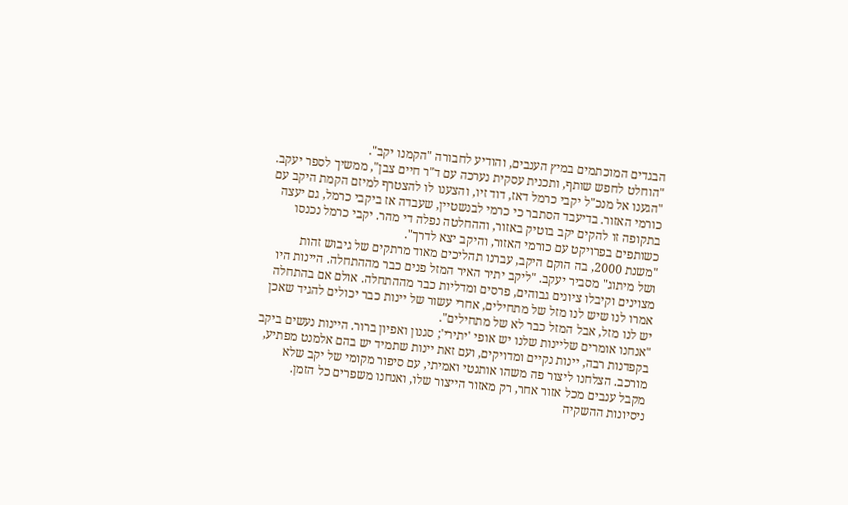הבגדים המוכתמים במיץ הענבים, והודיע לחבורה "הקמנו יקב".
"הוחלט לחפש שותף, ותכנית עסקית נערכה עם ד"ר חיים צבן", ממשיך לספר יעקב. "הגענו אל מנכ"ל יקבי כרמל דאז, דוד זיו, והצענו לו להצטרף למיזם הקמת היקב עם כורמי האזור. בדיעבד הסתבר כי כרמי לבנשטיין, שעבדה אז ביקבי כרמל, גם יעצה בתקופה זו להקים יקב בוטיק באזור, וההחלטה נפלה די מהר. יקבי כרמל נכנסו כשותפים בפרויקט עם כורמי האזור, והיקב יצא לדרך".
"משנת 2000, בה הוקם היקב, עברנו תהליכים מאוד מרתקים של גיבוש זהות
ושל מיתוג" מסביר יעקב. "ליקב יתיר האיר המזל פנים כבר מההתחלה. היינות היו מצוינים וקיבלו ציונים גבוהים, פרסים ומדליות כבר מההתחלה. אולם אם בהתחלה אמרו לנו שיש לנו מזל של מתחילים, אחרי עשור של יינות כבר יכולים להגיד שאכן יש לנו מזל, אבל המזל כבר לא של מתחילים".
"אנחנו אומרים שליינות שלנו יש אופי 'יתירי'; סגנון ואפיון ברור. היינות נעשים ביקב בקפדנות רבה, יינות נקיים ומדויקים, ועם זאת יינות שתמיד יש בהם אלמנט מפתיע, מורכב. הצלחנו ליצור פה משהו אותנטי ואמיתי, עם סיפור מקומי של יקב שלא מקבל ענבים מכל אזור אחר, רק מאזור הייצור שלו, ואנחנו משפרים כל הזמן. ניסיונות ההשקיה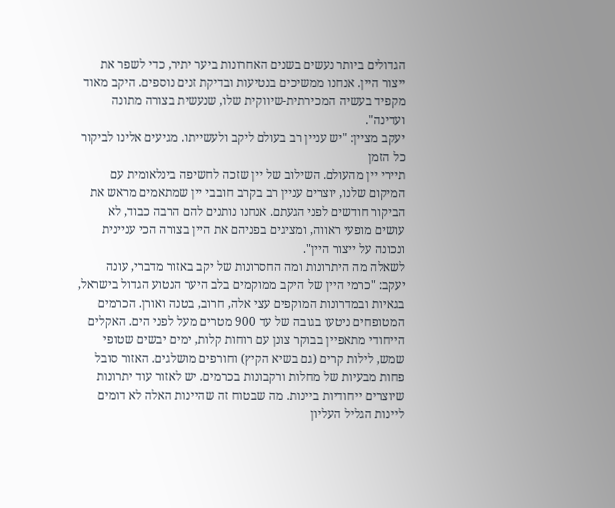הגדולים ביותר נעשים בשנים האחרונות ביער יתיר, כדי לשפר את ייצור היין. אנחנו ממשיכים בנטיעות ובדיקת זנים נוספים. היקב מאוד מקפיד בעשיה המכירתית-שיווקית שלו, שנעשית בצורה מתונה ועדינה".
יעקב מציין: "יש עניין רב בעולם ליקב ולעשייתו. מגיעים אלינו לביקור כל הזמן
תיירי יין מהעולם. השילוב של יין שזכה לחשיפה בינלאומית עם המיקום שלנו, יוצרים עניין רב בקרב חובבי יין שמתאמים מראש את הביקור חודשים לפני הגעתם. אנחנו נותנים להם הרבה כבוד, לא עושים מופעי ראווה, ומציגים בפניהם את היין בצורה הכי עניינית ונכונה על ייצור היין".
לשאלה מה היתרונות ומה החסרונות של יקב באזור מדברי, עונה יעקב: "כרמי היין של היקב ממוקמים בלב היער הנטוע הגדול בישראל, בגאיות ובמדרונות המוקפים עצי אלה, חרוב, בטנה ואורן. הכרמים המטופחים ניטעו בגובה של עד 900 מטרים מעל לפני הים. האקלים הייחודי מתאפיין בבוקר צונן עם רוחות קלות, ימים יבשים שטופי שמש, לילות קרים (גם בשיא הקיץ) וחורפים מושלגים. האזור סובל פחות מבעיות של מחלות ורקבונות בכרמים. יש לאזור עוד יתרונות שיוצרים ייחודיות ביינות. מה שבטוח זה שהיינות האלה לא דומים ליינות הגליל העליון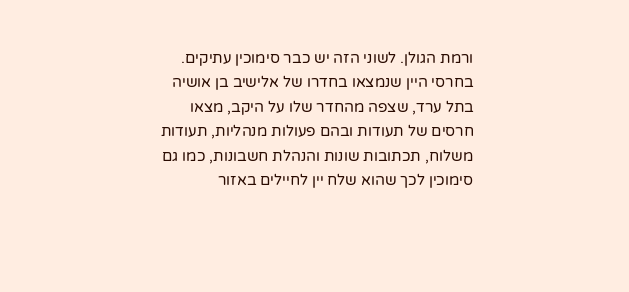ורמת הגולן. לשוני הזה יש כבר סימוכין עתיקים. בחרסי היין שנמצאו בחדרו של אלישיב בן אושיה בתל ערד, שצפה מהחדר שלו על היקב, מצאו חרסים של תעודות ובהם פעולות מנהליות, תעודות משלוח, תכתובות שונות והנהלת חשבונות, כמו גם סימוכין לכך שהוא שלח יין לחיילים באזור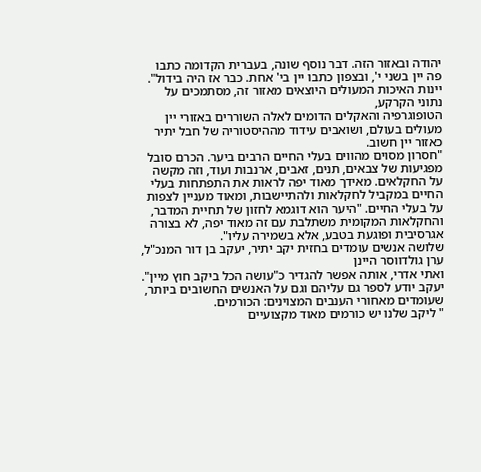יהודה ובאזור הזה. דבר נוסף שונה, בעברית הקדומה כתבו פה יין בשני י', ובצפון כתבו יין בי' אחת. כבר אז היה בידול".
יינות האיכות המעולים היוצאים מאזור זה, מסתמכים על נתוני הקרקע,
הטופוגרפיה והאקלים הדומים לאלה השוררים באזורי יין מעולים בעולם, ושואבים עידוד מההיסטוריה של חבל יתיר כאזור יין חשוב.
"חסרון מסוים מהווים בעלי החיים הרבים ביער. הכרם סובל מפגיעות של צבאים, תנים, זאבים, ארנבות ועוד, וזה מקשה על החקלאים. מאידך מאוד יפה לראות את התפתחות בעלי החיים במקביל לחקלאות ולהתיישבות, ומאוד מעניין לצפות על בעלי החיים. "היער הוא דוגמא לחזון של תחיית המדבר, והחקלאות המקומית משתלבת עם זה מאוד יפה, לא בצורה אגרסיבית ופוגעת בטבע, אלא בשמירה עליו".
שלושה אנשים עומדים בחזית יקב יתיר, יעקב בן דור המנכ"ל, ערן גולדווסר היינן
ואתי אדרי, אותה אפשר להגדיר כ"עושה הכל ביקב חוץ מיין". יעקב יודע לספר גם עליהם וגם על האנשים החשובים ביותר, שעומדים מאחורי הענבים המצוינים: הכורמים.
" ליקב שלנו יש כורמים מאוד מקצועיים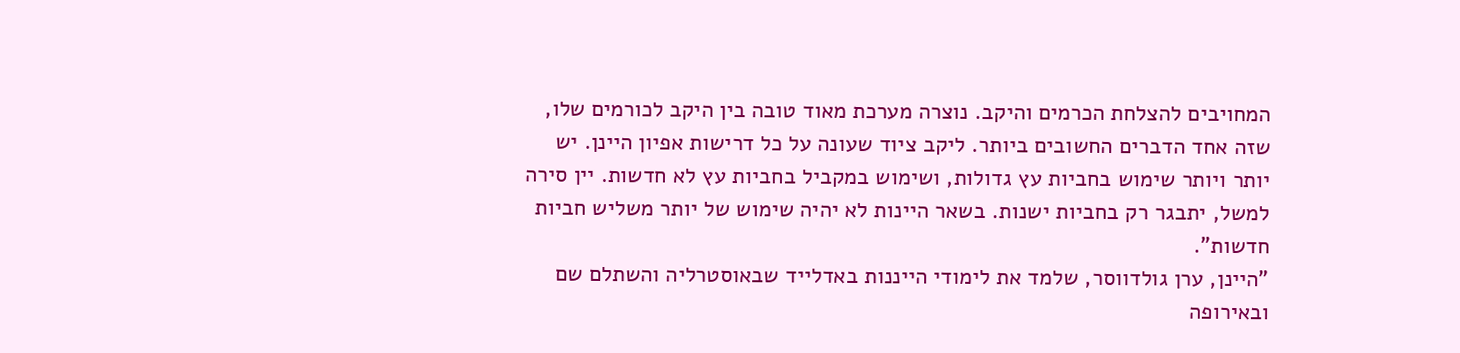המחויבים להצלחת הכרמים והיקב. נוצרה מערכת מאוד טובה בין היקב לכורמים שלו, שזה אחד הדברים החשובים ביותר. ליקב ציוד שעונה על כל דרישות אפיון היינן. יש יותר ויותר שימוש בחביות עץ גדולות, ושימוש במקביל בחביות עץ לא חדשות. יין סירה למשל, יתבגר רק בחביות ישנות. בשאר היינות לא יהיה שימוש של יותר משליש חביות חדשות".
"היינן, ערן גולדווסר, שלמד את לימודי הייננות באדלייד שבאוסטרליה והשתלם שם ובאירופה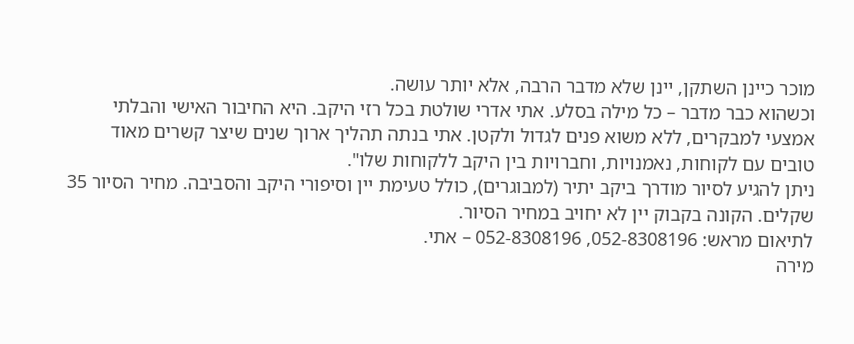מוכר כיינן השתקן, יינן שלא מדבר הרבה, אלא יותר עושה.
וכשהוא כבר מדבר – כל מילה בסלע. אתי אדרי שולטת בכל רזי היקב. היא החיבור האישי והבלתי אמצעי למבקרים, ללא משוא פנים לגדול ולקטן. אתי בנתה תהליך ארוך שנים שיצר קשרים מאוד טובים עם לקוחות, נאמנויות, וחברויות בין היקב ללקוחות שלו".
ניתן להגיע לסיור מודרך ביקב יתיר (למבוגרים), כולל טעימת יין וסיפורי היקב והסביבה. מחיר הסיור 35 שקלים. הקונה בקבוק יין לא יחויב במחיר הסיור.
לתיאום מראש: 052-8308196, 052-8308196 – אתי.
מירה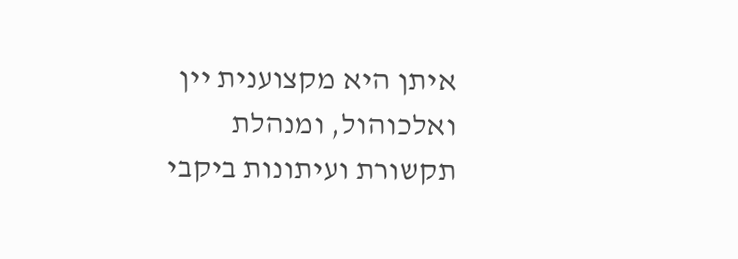איתן היא מקצוענית יין ואלכוהול, ומנהלת תקשורת ועיתונות ביקבי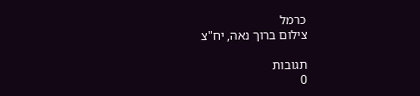כרמל
צילום ברוך נאה, יח"צ

תגובות
0